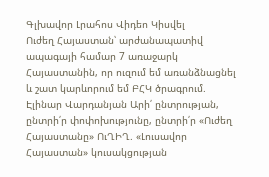Գլխավոր Լրահոս Վիդեո Կիսվել
Ուժեղ Հայաստան՝ արժանապատիվ ապագայի համար 7 առաջարկ Հայաստանին, որ ուզում եմ առանձնացնել և շատ կարևորում եմ ԲՀԿ ծրագրում. Էլինար Վարդանյան Արի՛ ընտրության, ընտրի՛ր փոփոխությունը, ընտրի՛ր «Ուժեղ Հայաստանը» ՈւՂԻՂ. «Լուսավոր Հայաստան» կուսակցության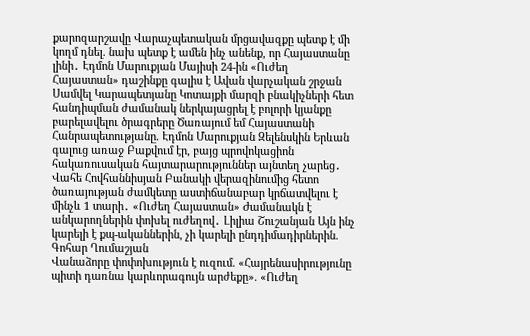քարոզարշավը Վարաչպետական մրցավազքը պետք է մի կողմ դնել. նախ պետք է ամեն ինչ անենք, որ Հայաստանը լինի․ Էդմոն Մարուքյան Մայիսի 24-ին «Ուժեղ Հայաստան» դաշինքը գալիս է Ավան վարչական շրջան Սամվել Կարապետյանը Կոտայքի մարզի բնակիչների հետ հանդիպման ժամանակ ներկայացրել է բոլորի կյանքը բարելավելու ծրագրերը Ծառայում եմ Հայաստանի Հանրապետությանը. Էդմոն Մարուքյան Զելենսկին Երևան գալուց առաջ Բաքվում էր, բայց պրովոկացիոն հակառուսական հայտարարություններ այնտեղ չարեց․ Վահե Հովհաննիսյան Բանակի վերազինումից հետո ծառայության ժամկետը աստիճանաբար կրճատվելու է մինչև 1 տարի․ «Ուժեղ Հայաստան» Ժամանակն է անկարողներին փոխել ուժեղով․ Լիլիա Շուշանյան Այն ինչ կարելի է քպ-ականներին, չի կարելի ընդդիմադիրներին. Գոհար Ղումաշյան
Վանաձորը փոփոխություն է ուզում. «Հայրենասիրությունը պիտի դառնա կարևորագույն արժեքը». «Ուժեղ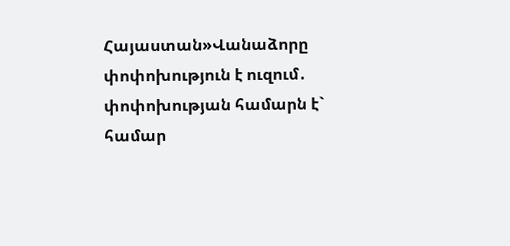Հայաստան»Վանաձորը փոփոխություն է ուզում․ փոփոխության համարն է` համար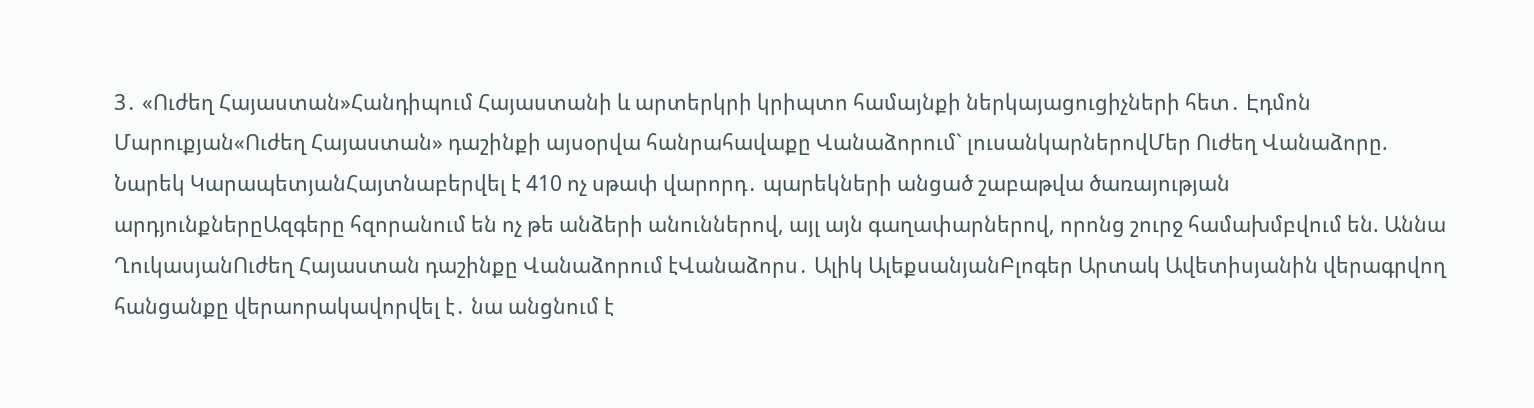3․ «Ուժեղ Հայաստան»Հանդիպում Հայաստանի և արտերկրի կրիպտո համայնքի ներկայացուցիչների հետ․ Էդմոն Մարուքյան«Ուժեղ Հայաստան» դաշինքի այսօրվա հանրահավաքը Վանաձորում` լուսանկարներովՄեր Ուժեղ Վանաձորը. Նարեկ ԿարապետյանՀայտնաբերվել է 410 ոչ սթափ վարորդ․ պարեկների անցած շաբաթվա ծառայության արդյունքներըԱզգերը հզորանում են ոչ թե անձերի անուններով, այլ այն գաղափարներով, որոնց շուրջ համախմբվում են. Աննա ՂուկասյանՈւժեղ Հայաստան դաշինքը Վանաձորում էՎանաձորս․ Ալիկ ԱլեքսանյանԲլոգեր Արտակ Ավետիսյանին վերագրվող հանցանքը վերաորակավորվել է․ նա անցնում է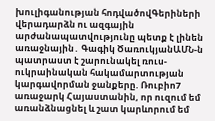խուլիգանության հոդվածովԳերիների վերադարձն ու ազգային արժանապատվությունը պետք է լինեն առաջնային․ Գագիկ ԾառուկյանԱՄՆ-ն պատրաստ է շարունակել ռուս-ուկրաինական հակամարտության կարգավորման ջանքերը. Ռուբիո7 առաջարկ Հայաստանին, որ ուզում եմ առանձնացնել և շատ կարևորում եմ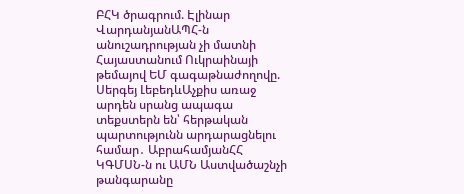ԲՀԿ ծրագրում. Էլինար ՎարդանյանԱՊՀ-ն անուշադրության չի մատնի Հայաստանում Ուկրաինայի թեմայով ԵՄ գագաթնաժողովը. Սերգեյ ԼեբեդևԱչքիս առաջ արդեն սրանց ապագա տեքստերն են՝ հերթական պարտությունն արդարացնելու համար․ ԱբրահամյանՀՀ ԿԳՄՍՆ-ն ու ԱՄՆ Աստվածաշնչի թանգարանը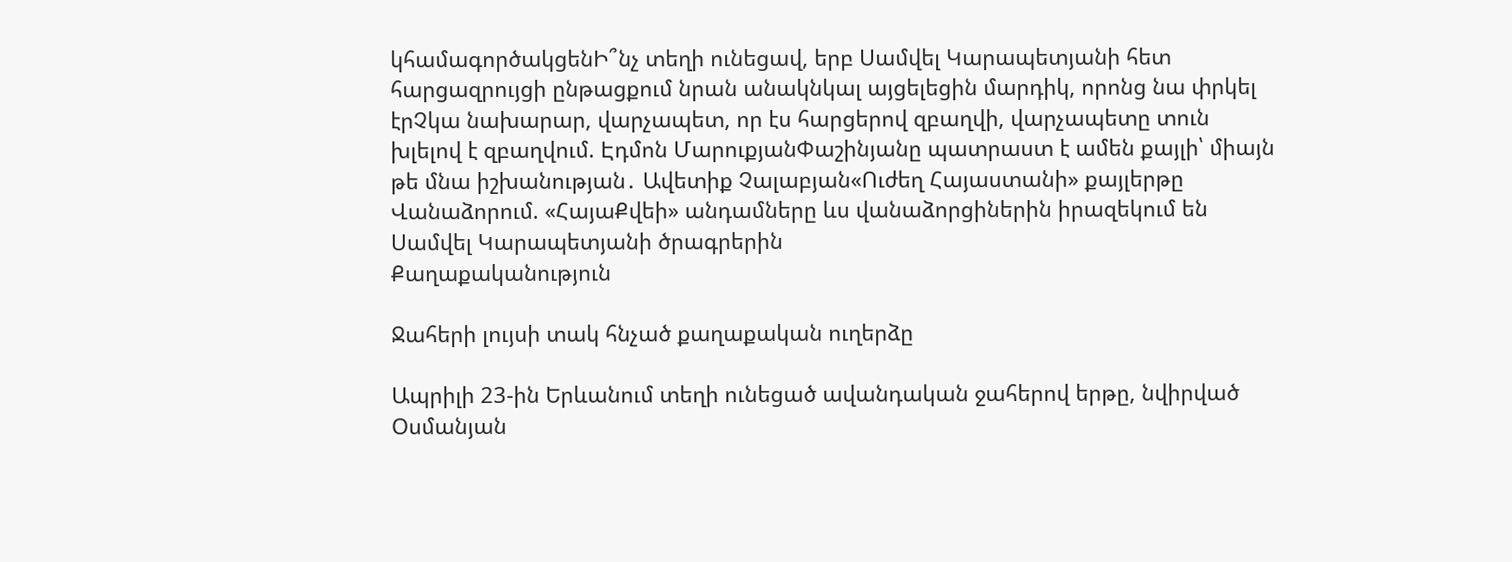կհամագործակցենԻ՞նչ տեղի ունեցավ, երբ Սամվել Կարապետյանի հետ հարցազրույցի ընթացքում նրան անակնկալ այցելեցին մարդիկ, որոնց նա փրկել էրՉկա նախարար, վարչապետ, որ էս հարցերով զբաղվի, վարչապետը տուն խլելով է զբաղվում. Էդմոն ՄարուքյանՓաշինյանը պատրաստ է ամեն քայլի՝ միայն թե մնա իշխանության․ Ավետիք Չալաբյան«Ուժեղ Հայաստանի» քայլերթը Վանաձորում. «ՀայաՔվեի» անդամները ևս վանաձորցիներին իրազեկում են Սամվել Կարապետյանի ծրագրերին
Քաղաքականություն

Ջահերի լույսի տակ հնչած քաղաքական ուղերձը

Ապրիլի 23-ին Երևանում տեղի ունեցած ավանդական ջահերով երթը, նվիրված Օսմանյան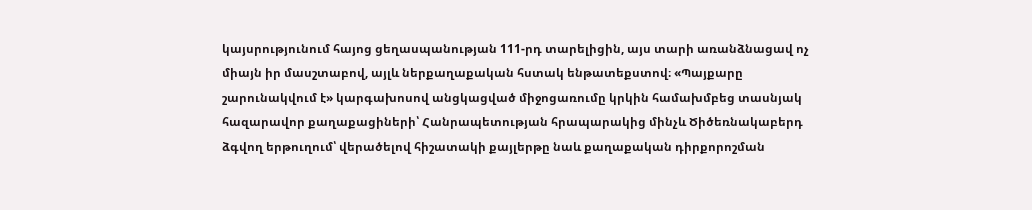կայսրությունում հայոց ցեղասպանության 111-րդ տարելիցին, այս տարի առանձնացավ ոչ միայն իր մասշտաբով, այլև ներքաղաքական հստակ ենթատեքստով։ «Պայքարը շարունակվում է» կարգախոսով անցկացված միջոցառումը կրկին համախմբեց տասնյակ հազարավոր քաղաքացիների՝ Հանրապետության հրապարակից մինչև Ծիծեռնակաբերդ ձգվող երթուղում՝ վերածելով հիշատակի քայլերթը նաև քաղաքական դիրքորոշման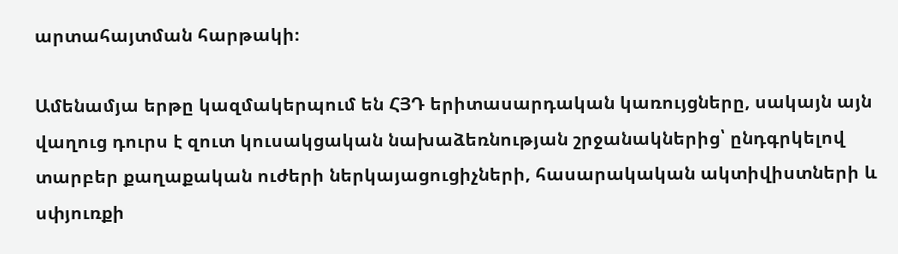արտահայտման հարթակի։

Ամենամյա երթը կազմակերպում են ՀՅԴ երիտասարդական կառույցները, սակայն այն վաղուց դուրս է զուտ կուսակցական նախաձեռնության շրջանակներից՝ ընդգրկելով տարբեր քաղաքական ուժերի ներկայացուցիչների, հասարակական ակտիվիստների և սփյուռքի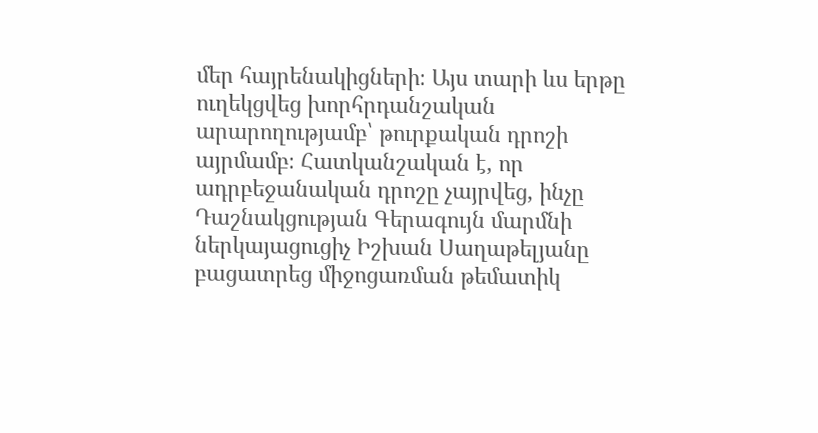մեր հայրենակիցների։ Այս տարի ևս երթը ուղեկցվեց խորհրդանշական արարողությամբ՝ թուրքական դրոշի այրմամբ։ Հատկանշական է, որ ադրբեջանական դրոշը չայրվեց, ինչը Դաշնակցության Գերագույն մարմնի ներկայացուցիչ Իշխան Սաղաթելյանը բացատրեց միջոցառման թեմատիկ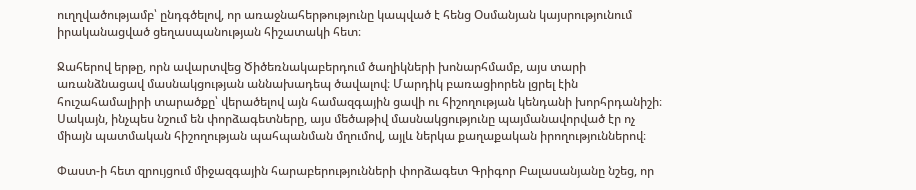ուղղվածությամբ՝ ընդգծելով, որ առաջնահերթությունը կապված է հենց Օսմանյան կայսրությունում իրականացված ցեղասպանության հիշատակի հետ։

Ջահերով երթը, որն ավարտվեց Ծիծեռնակաբերդում ծաղիկների խոնարհմամբ, այս տարի առանձնացավ մասնակցության աննախադեպ ծավալով։ Մարդիկ բառացիորեն լցրել էին հուշահամալիրի տարածքը՝ վերածելով այն համազգային ցավի ու հիշողության կենդանի խորհրդանիշի։ Սակայն, ինչպես նշում են փորձագետները, այս մեծաթիվ մասնակցությունը պայմանավորված էր ոչ միայն պատմական հիշողության պահպանման մղումով, այլև ներկա քաղաքական իրողություններով։

Փաստ-ի հետ զրույցում միջազգային հարաբերությունների փորձագետ Գրիգոր Բալասանյանը նշեց, որ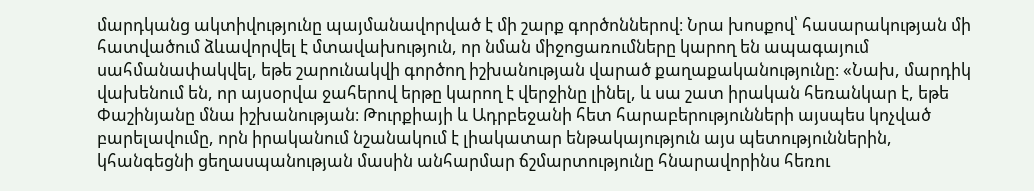մարդկանց ակտիվությունը պայմանավորված է մի շարք գործոններով։ Նրա խոսքով՝ հասարակության մի հատվածում ձևավորվել է մտավախություն, որ նման միջոցառումները կարող են ապագայում սահմանափակվել, եթե շարունակվի գործող իշխանության վարած քաղաքականությունը։ «Նախ, մարդիկ վախենում են, որ այսօրվա ջահերով երթը կարող է վերջինը լինել, և սա շատ իրական հեռանկար է, եթե Փաշինյանը մնա իշխանության։ Թուրքիայի և Ադրբեջանի հետ հարաբերությունների այսպես կոչված բարելավումը, որն իրականում նշանակում է լիակատար ենթակայություն այս պետություններին, կհանգեցնի ցեղասպանության մասին անհարմար ճշմարտությունը հնարավորինս հեռու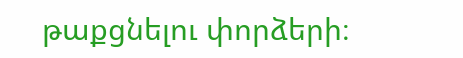թաքցնելու փորձերի։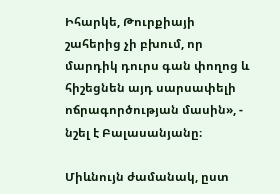Իհարկե, Թուրքիայի շահերից չի բխում, որ մարդիկ դուրս գան փողոց և հիշեցնեն այդ սարսափելի ոճրագործության մասին», - նշել է Բալասանյանը։

Միևնույն ժամանակ, ըստ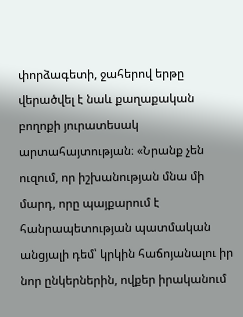փորձագետի, ջահերով երթը վերածվել է նաև քաղաքական բողոքի յուրատեսակ արտահայտության։ «Նրանք չեն ուզում, որ իշխանության մնա մի մարդ, որը պայքարում է հանրապետության պատմական անցյալի դեմ՝ կրկին հաճոյանալու իր նոր ընկերներին, ովքեր իրականում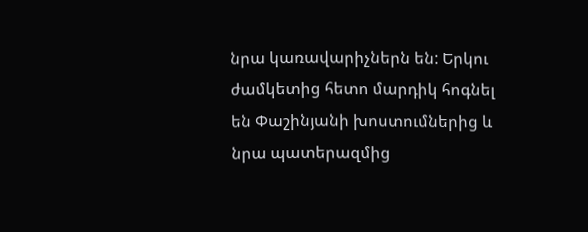նրա կառավարիչներն են: Երկու ժամկետից հետո մարդիկ հոգնել են Փաշինյանի խոստումներից և նրա պատերազմից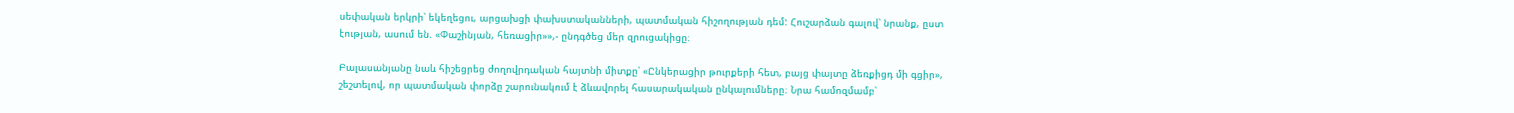սեփական երկրի՝ եկեղեցու, արցախցի փախստականների, պատմական հիշողության դեմ: Հուշարձան գալով՝ նրանք, ըստ էության, ասում են. «Փաշինյան, հեռացիր»»,- ընդգծեց մեր զրուցակիցը։

Բալասանյանը նաև հիշեցրեց ժողովրդական հայտնի միտքը՝ «Ընկերացիր թուրքերի հետ, բայց փայտը ձեռքիցդ մի գցիր», շեշտելով, որ պատմական փորձը շարունակում է ձևավորել հասարակական ընկալումները։ Նրա համոզմամբ՝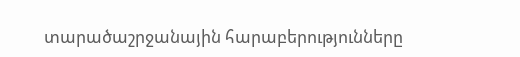տարածաշրջանային հարաբերությունները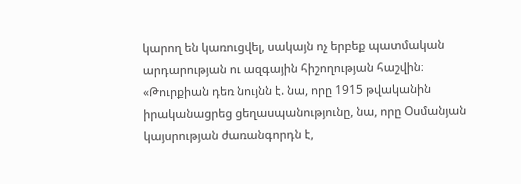կարող են կառուցվել, սակայն ոչ երբեք պատմական արդարության ու ազգային հիշողության հաշվին։ «Թուրքիան դեռ նույնն է. նա, որը 1915 թվականին իրականացրեց ցեղասպանությունը, նա, որը Օսմանյան կայսրության ժառանգորդն է,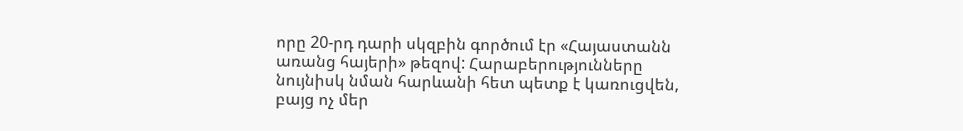որը 20-րդ դարի սկզբին գործում էր «Հայաստանն առանց հայերի» թեզով: Հարաբերությունները նույնիսկ նման հարևանի հետ պետք է կառուցվեն, բայց ոչ մեր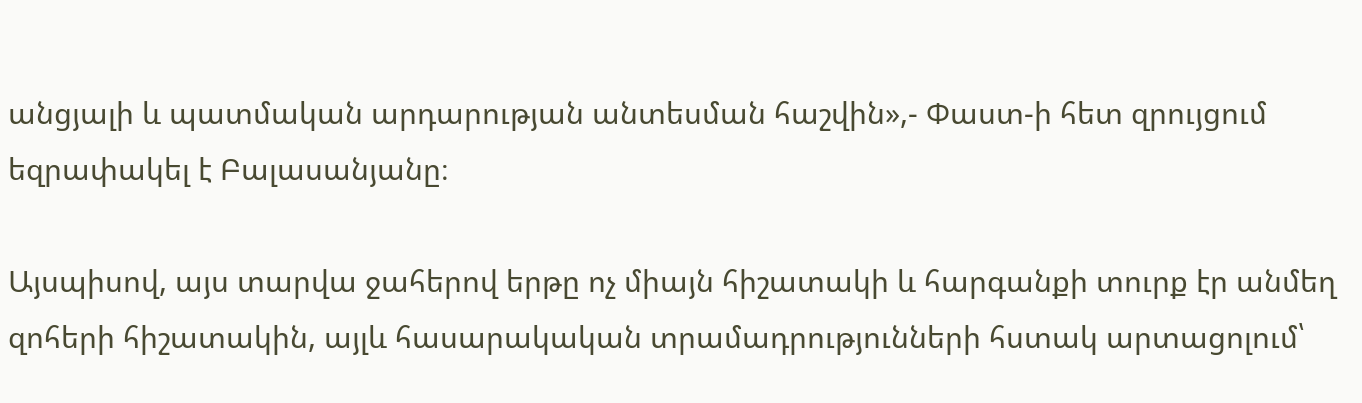անցյալի և պատմական արդարության անտեսման հաշվին»,- Փաստ-ի հետ զրույցում եզրափակել է Բալասանյանը։

Այսպիսով, այս տարվա ջահերով երթը ոչ միայն հիշատակի և հարգանքի տուրք էր անմեղ զոհերի հիշատակին, այլև հասարակական տրամադրությունների հստակ արտացոլում՝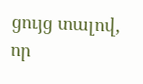ցույց տալով, որ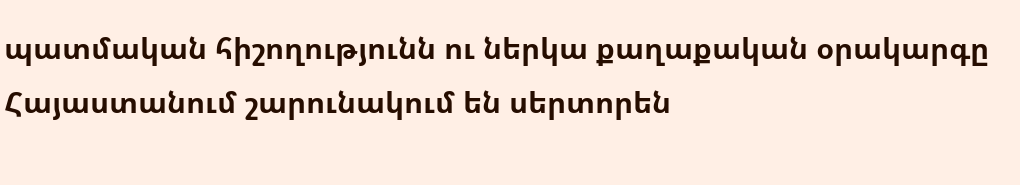պատմական հիշողությունն ու ներկա քաղաքական օրակարգը Հայաստանում շարունակում են սերտորեն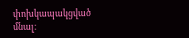փոխկապակցված մնալ։